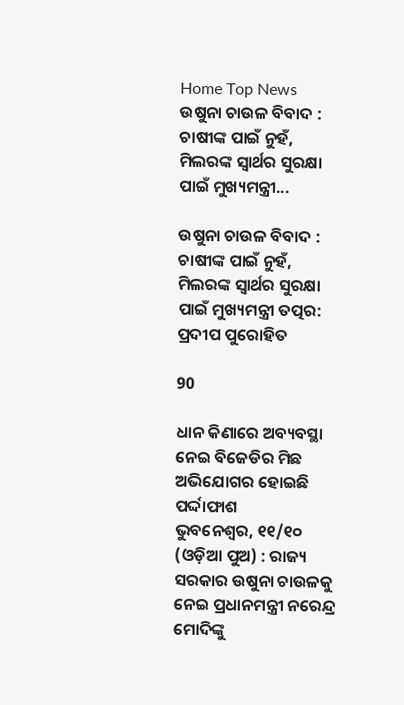Home Top News ଉଷୁନା ଚାଉଳ ବିବାଦ : ଚାଷୀଙ୍କ ପାଇଁ ନୁହଁ, ମିଲରଙ୍କ ସ୍ୱାର୍ଥର ସୁରକ୍ଷା ପାଇଁ ମୁଖ୍ୟମନ୍ତ୍ରୀ...

ଉଷୁନା ଚାଉଳ ବିବାଦ : ଚାଷୀଙ୍କ ପାଇଁ ନୁହଁ, ମିଲରଙ୍କ ସ୍ୱାର୍ଥର ସୁରକ୍ଷା ପାଇଁ ମୁଖ୍ୟମନ୍ତ୍ରୀ ତତ୍ପର: ପ୍ରଦୀପ ପୁରୋହିତ

90

ଧାନ କିଣାରେ ଅବ୍ୟବସ୍ଥା ନେଇ ବିଜେଡିର ମିଛ ଅଭିଯୋଗର ହୋଇଛି ପର୍ଦ୍ଦାଫାଶ
ଭୁବନେଶ୍ୱର, ୧୧/୧୦ (ଓଡ଼ିଆ ପୁଅ) : ରାଜ୍ୟ ସରକାର ଉଷୁନା ଚାଉଳକୁ ନେଇ ପ୍ରଧାନମନ୍ତ୍ରୀ ନରେନ୍ଦ୍ର ମୋଦିଙ୍କୁ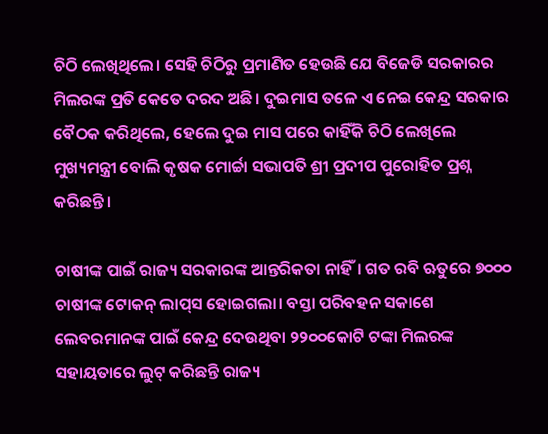ଚିଠି ଲେଖିଥିଲେ। ସେହି ଚିଠିରୁ ପ୍ରମାଣିତ ହେଉଛି ଯେ ବିଜେଡି ସରକାରର ମିଲରଙ୍କ ପ୍ରତି କେତେ ଦରଦ ଅଛି। ଦୁଇମାସ ତଳେ ଏ ନେଇ କେନ୍ଦ୍ର ସରକାର ବୈଠକ କରିଥିଲେ, ହେଲେ ଦୁଇ ମାସ ପରେ କାହିଁକି ଚିଠି ଲେଖିଲେ ମୁଖ୍ୟମନ୍ତ୍ରୀ ବୋଲି କୃଷକ ମୋର୍ଚ୍ଚା ସଭାପତି ଶ୍ରୀ ପ୍ରଦୀପ ପୁରୋହିତ ପ୍ରଶ୍ନ କରିଛନ୍ତି।

ଚାଷୀଙ୍କ ପାଇଁ ରାଜ୍ୟ ସରକାରଙ୍କ ଆନ୍ତରିକତା ନାହିଁ। ଗତ ରବି ଋତୁରେ ୭୦୦୦ ଚାଷୀଙ୍କ ଟୋକନ୍ ଲାପ୍‌ସ ହୋଇଗଲା। ବସ୍ତା ପରିବହନ ସକାଶେ ଲେବରମାନଙ୍କ ପାଇଁ କେନ୍ଦ୍ର ଦେଉଥିବା ୨୨୦୦କୋଟି ଟଙ୍କା ମିଲରଙ୍କ ସହାୟତାରେ ଲୁଟ୍ କରିଛନ୍ତି ରାଜ୍ୟ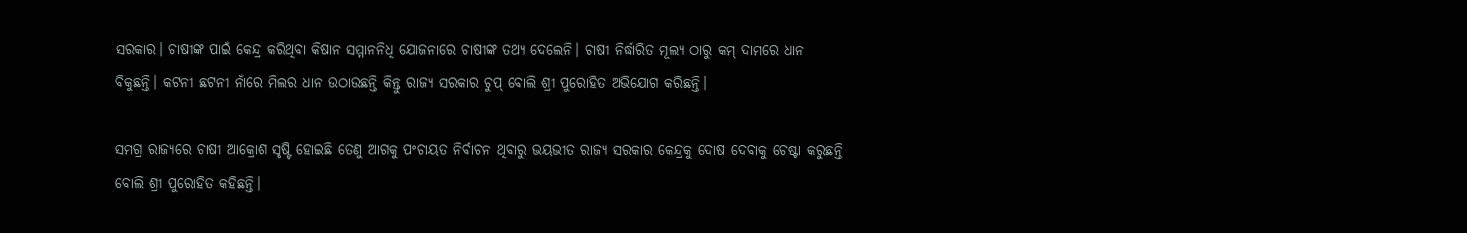ସରକାର। ଚାଷୀଙ୍କ ପାଇଁ କେନ୍ଦ୍ର କରିଥିବା କିଷାନ ସମ୍ମାନନିଧି ଯୋଜନାରେ ଚାଷୀଙ୍କ ତଥ୍ୟ ଦେଲେନି। ଚାଷୀ ନିର୍ଦ୍ଧାରିତ ମୂଲ୍ୟ ଠାରୁ କମ୍ ଦାମରେ ଧାନ ବିକୁଛନ୍ତି। କଟନୀ ଛଟନୀ ନାଁରେ ମିଲର ଧାନ ଉଠାଉଛନ୍ତି କିନ୍ତୁ ରାଜ୍ୟ ସରକାର ଚୁପ୍ ବୋଲି ଶ୍ରୀ ପୁରୋହିତ ଅଭିଯୋଗ କରିଛନ୍ତି।

ସମଗ୍ର ରାଜ୍ୟରେ ଚାଷୀ ଆକ୍ରୋଶ ସୃଷ୍ଟି ହୋଇଛି ତେଣୁ ଆଗକୁ ପଂଚାୟତ ନିର୍ବାଚନ ଥିବାରୁ ଭୟଭୀତ ରାଜ୍ୟ ସରକାର କେନ୍ଦ୍ରକୁ ଦୋଷ ଦେବାକୁ ଚେଷ୍ଟା କରୁଛନ୍ତି ବୋଲି ଶ୍ରୀ ପୁରୋହିତ କହିଛନ୍ତି।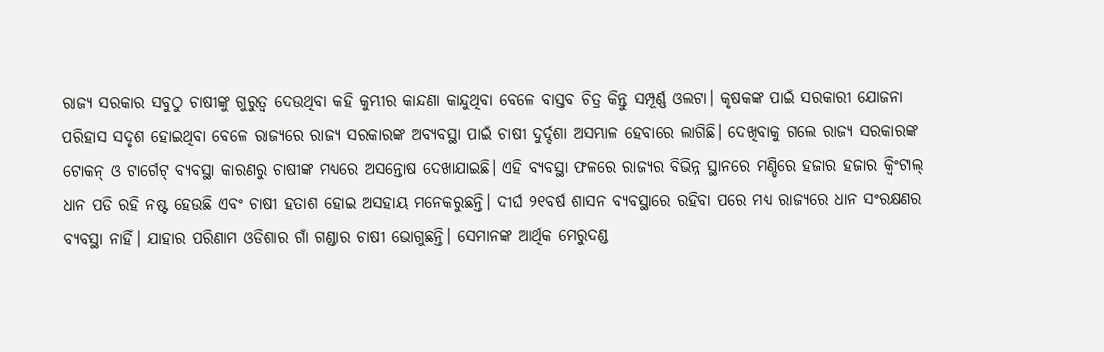ରାଜ୍ୟ ସରକାର ସବୁଠୁ ଚାଷୀଙ୍କୁ ଗୁରୁତ୍ୱ ଦେଉଥିବା କହି କୁମ୍ଭୀର କାନ୍ଦଣା କାନ୍ଦୁଥିବା ବେଳେ ବାସ୍ତବ ଚିତ୍ର କିନ୍ତୁ ସମ୍ପୂର୍ଣ୍ଣ ଓଲଟା। କୃଷକଙ୍କ ପାଇଁ ସରକାରୀ ଯୋଜନା ପରିହାସ ସଦୃଶ ହୋଇଥିବା ବେଳେ ରାଜ୍ୟରେ ରାଜ୍ୟ ସରକାରଙ୍କ ଅବ୍ୟବସ୍ଥା ପାଇଁ ଚାଷୀ ଦୁର୍ଦ୍ଦଶା ଅସମ୍ଭାଳ ହେବାରେ ଲାଗିଛି। ଦେଖିବାକୁ ଗଲେ ରାଜ୍ୟ ସରକାରଙ୍କ ଟୋକନ୍ ଓ ଟାର୍ଗେଟ୍ ବ୍ୟବସ୍ଥା କାରଣରୁ ଚାଷୀଙ୍କ ମଧ୍ୟରେ ଅସନ୍ତୋଷ ଦେଖାଯାଇଛି। ଏହି ବ୍ୟବସ୍ଥା ଫଳରେ ରାଜ୍ୟର ବିଭିନ୍ନ ସ୍ଥାନରେ ମଣ୍ଡିରେ ହଜାର ହଜାର କ୍ୱିଂଟାଲ୍ ଧାନ ପଡି ରହି ନଷ୍ଟ ହେଉଛି ଏବଂ ଚାଷୀ ହତାଶ ହୋଇ ଅସହାୟ ମନେକରୁଛନ୍ତି। ଦୀର୍ଘ ୨୧ବର୍ଷ ଶାସନ ବ୍ୟବସ୍ଥାରେ ରହିବା ପରେ ମଧ୍ୟ ରାଜ୍ୟରେ ଧାନ ସଂରକ୍ଷଣର ବ୍ୟବସ୍ଥା ନାହିଁ। ଯାହାର ପରିଣାମ ଓଡିଶାର ଗାଁ ଗଣ୍ଡାର ଚାଷୀ ଭୋଗୁଛନ୍ତି। ସେମାନଙ୍କ ଆର୍ଥିକ ମେରୁଦଣ୍ଡ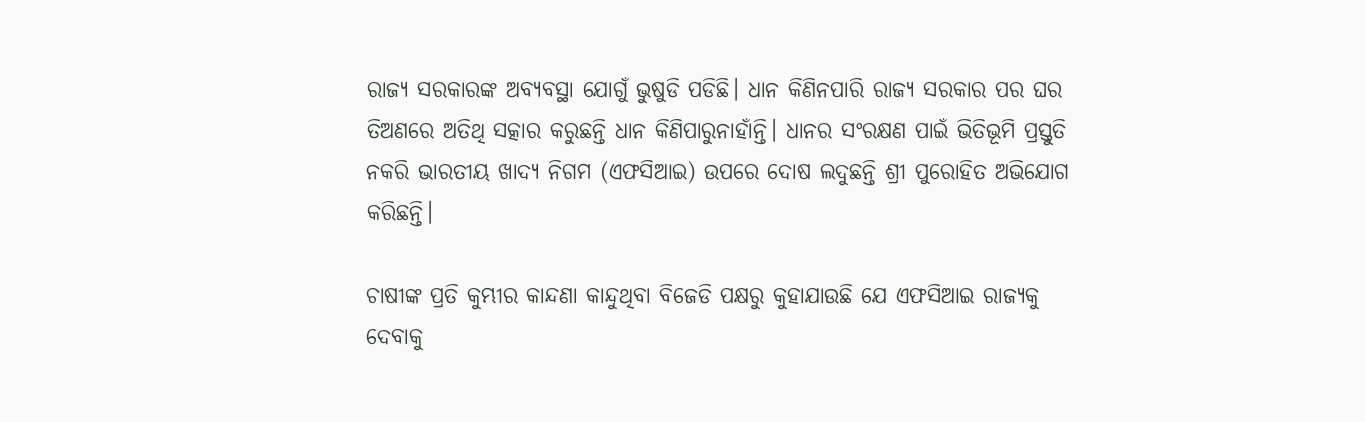ରାଜ୍ୟ ସରକାରଙ୍କ ଅବ୍ୟବସ୍ଥା ଯୋଗୁଁ ଭୁଷୁଡି ପଡିଛି। ଧାନ କିଣିନପାରି ରାଜ୍ୟ ସରକାର ପର ଘର ତିଅଣରେ ଅତିଥି ସତ୍କାର କରୁଛନ୍ତି ଧାନ କିଣିପାରୁନାହାଁନ୍ତି। ଧାନର ସଂରକ୍ଷଣ ପାଇଁ ଭିତିଭୂମି ପ୍ରସ୍ତୁତି ନକରି ଭାରତୀୟ ଖାଦ୍ୟ ନିଗମ (ଏଫସିଆଇ) ଉପରେ ଦୋଷ ଲଦୁଛନ୍ତି ଶ୍ରୀ ପୁରୋହିତ ଅଭିଯୋଗ କରିଛନ୍ତି।

ଚାଷୀଙ୍କ ପ୍ରତି କୁମ୍ଭୀର କାନ୍ଦଣା କାନ୍ଦୁଥିବା ବିଜେଡି ପକ୍ଷରୁ କୁହାଯାଉଛି ଯେ ଏଫସିଆଇ ରାଜ୍ୟକୁ ଦେବାକୁ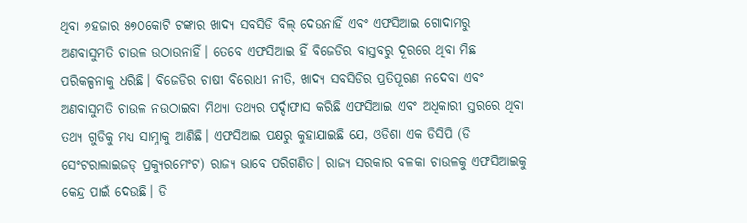ଥିବା ୬ହଜାର ୫୭୦କୋଟି ଟଙ୍କାର ଖାଦ୍ୟ ସବସିଡି ବିଲ୍ ଦେଉନାହିଁ ଏବଂ ଏଫସିଆଇ ଗୋଦାମରୁ ଅଣବାସୁମତି ଚାଉଳ ଉଠାଉନାହିଁ। ତେବେ ଏଫସିଆଇ ହିଁ ବିଜେଡିର ବାସ୍ତବରୁ ଦୂରରେ ଥିବା ମିଛ ପରିକଳ୍ପନାକୁ ଧରିଛି। ବିଜେଡିର ଚାଷୀ ବିରୋଧୀ ନୀତି, ଖାଦ୍ୟ ସବସିଡିର ପ୍ରତିପୂରଣ ନଦେବା ଏବଂ ଅଣବାସୁମତି ଚାଉଳ ନଉଠାଇବା ମିଥ୍ୟା ତଥ୍ୟର ପର୍ଦ୍ଦାଫାସ କରିଛି ଏଫସିଆଇ ଏବଂ ଅଧିକାରୀ ସ୍ତରରେ ଥିବା ତଥ୍ୟ ଗୁଡିକୁ ମଧ୍ୟ ସାମ୍ନାକୁ ଆଣିଛି। ଏଫସିଆଇ ପକ୍ଷରୁ କୁହାଯାଇଛି ଯେ, ଓଡିଶା ଏକ ଡିସିପି (ଡି ସେଂଟରାଲାଇଜଡ୍ ପ୍ରକ୍ୟୁରମେଂଟ) ରାଜ୍ୟ ଭାବେ ପରିଗଣିତ। ରାଜ୍ୟ ସରକାର ବଳକା ଚାଉଳକୁ ଏଫସିଆଇକୁ କେନ୍ଦ୍ର ପାଇଁ ଦେଉଛି। ଡି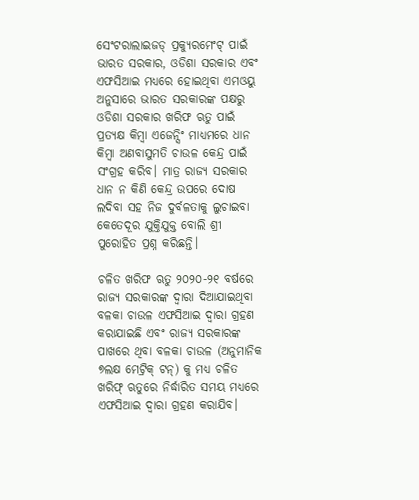ସେଂଟରାଲାଇଜଡ୍ ପ୍ରକ୍ୟୁରମେଂଟ୍ ପାଇଁ ଭାରତ ସରକାର, ଓଡିଶା ସରକାର ଏବଂ ଏଫସିଆଇ ମଧ୍ୟରେ ହୋଇଥିବା ଏମଓୟୁ ଅନୁସାରେ ଭାରତ ସରକାରଙ୍କ ପକ୍ଷରୁ ଓଡିଶା ସରକାର ଖରିଫ ଋତୁ ପାଇଁ ପ୍ରତ୍ୟକ୍ଷ କିମ୍ବା ଏଜେନ୍ସିଂ ମାଧ୍ୟମରେ ଧାନ କିମ୍ବା ଅଣବାସୁମତି ଚାଉଳ କେନ୍ଦ୍ର ପାଇଁ ସଂଗ୍ରହ କରିବ। ମାତ୍ର ରାଜ୍ୟ ସରକାର ଧାନ ନ କିଣି କେନ୍ଦ୍ର ଉପରେ ଦୋଷ ଲଦିବା ସହ ନିଜ ଦୁର୍ବଳତାକୁ ଲୁଚାଇବା କେତେଦୂର ଯୁକ୍ତିଯୁକ୍ତ ବୋଲି ଶ୍ରୀ ପୁରୋହିତ ପ୍ରଶ୍ନ କରିଛନ୍ତି।

ଚଳିତ ଖରିଫ ଋତୁ ୨୦୨୦-୨୧ ବର୍ଷରେ ରାଜ୍ୟ ସରକାରଙ୍କ ଦ୍ୱାରା ଦିଆଯାଇଥିବା ବଳକା ଚାଉଳ ଏଫସିଆଇ ଦ୍ୱାରା ଗ୍ରହଣ କରାଯାଇଛି ଏବଂ ରାଜ୍ୟ ସରକାରଙ୍କ ପାଖରେ ଥିବା ବଳକା ଚାଉଳ (ଅନୁମାନିକ ୭ଲକ୍ଷ ମେଟ୍ରିକ୍ ଟନ୍‌) କୁ ମଧ୍ୟ ଚଳିତ ଖରିଫ୍ ଋତୁରେ ନିର୍ଦ୍ଧାରିତ ସମୟ ମଧ୍ୟରେ ଏଫସିଆଇ ଦ୍ୱାରା ଗ୍ରହଣ କରାଯିବ।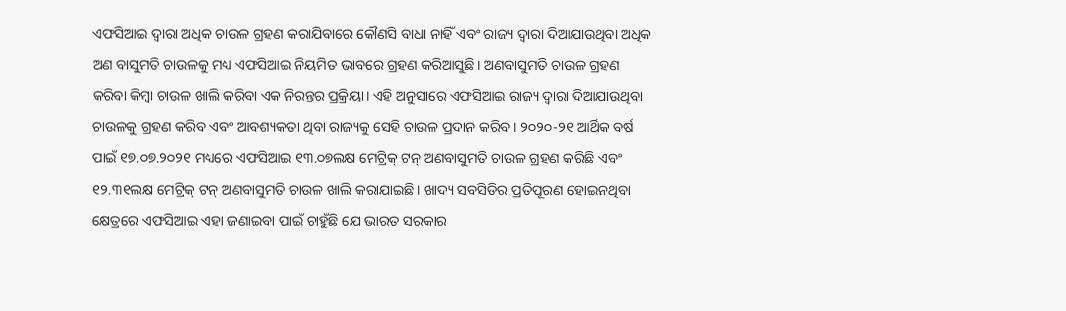ଏଫସିଆଇ ଦ୍ୱାରା ଅଧିକ ଚାଉଳ ଗ୍ରହଣ କରାଯିବାରେ କୌଣସି ବାଧା ନାହିଁ ଏବଂ ରାଜ୍ୟ ଦ୍ୱାରା ଦିଆଯାଉଥିବା ଅଧିକ ଅଣ ବାସୁମତି ଚାଉଳକୁ ମଧ୍ୟ ଏଫସିଆଇ ନିୟମିତ ଭାବରେ ଗ୍ରହଣ କରିଆସୁଛି। ଅଣବାସୁମତି ଚାଉଳ ଗ୍ରହଣ କରିବା କିମ୍ବା ଚାଉଳ ଖାଲି କରିବା ଏକ ନିରନ୍ତର ପ୍ରକ୍ରିୟା। ଏହି ଅନୁସାରେ ଏଫସିଆଇ ରାଜ୍ୟ ଦ୍ୱାରା ଦିଆଯାଉଥିବା ଚାଉଳକୁ ଗ୍ରହଣ କରିବ ଏବଂ ଆବଶ୍ୟକତା ଥିବା ରାଜ୍ୟକୁ ସେହି ଚାଉଳ ପ୍ରଦାନ କରିବ। ୨୦୨୦-୨୧ ଆର୍ଥିକ ବର୍ଷ ପାଇଁ ୧୭.୦୭.୨୦୨୧ ମଧ୍ୟରେ ଏଫସିଆଇ ୧୩.୦୭ଲକ୍ଷ ମେଟ୍ରିକ୍ ଟନ୍ ଅଣବାସୁମତି ଚାଉଳ ଗ୍ରହଣ କରିଛି ଏବଂ ୧୨.୩୧ଲକ୍ଷ ମେଟ୍ରିକ୍ ଟନ୍ ଅଣବାସୁମତି ଚାଉଳ ଖାଲି କରାଯାଇଛି। ଖାଦ୍ୟ ସବସିଡିର ପ୍ରତିପୂରଣ ହୋଇନଥିବା କ୍ଷେତ୍ରରେ ଏଫସିଆଇ ଏହା ଜଣାଇବା ପାଇଁ ଚାହୁଁଛି ଯେ ଭାରତ ସରକାର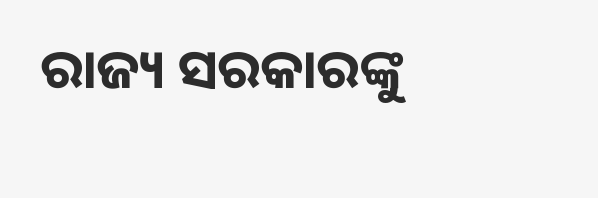ରାଜ୍ୟ ସରକାରଙ୍କୁ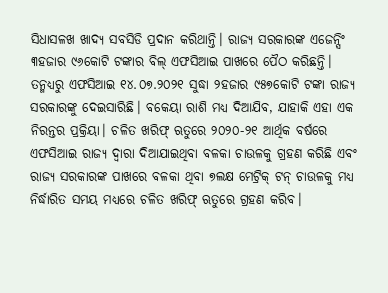ସିଧାସଳଖ ଖାଦ୍ୟ ସବସିଡି ପ୍ରଦାନ କରିଥାନ୍ତି। ରାଜ୍ୟ ସରକାରଙ୍କ ଏଜେନ୍ସିଂ ୩ହଜାର ୯୬କୋଟି ଟଙ୍କାର ବିଲ୍ ଏଫସିଆଇ ପାଖରେ ପୈଠ କରିଛନ୍ତି। ତନ୍ମଧ୍ୟରୁ ଏଫସିଆଇ ୧୪.୦୭.୨୦୨୧ ସୁଦ୍ଧା ୨ହଜାର ୯୫୭କୋଟି ଟଙ୍କା ରାଜ୍ୟ ସରକାରଙ୍କୁ ଦେଇସାରିଛି। ବକେୟା ରାଶି ମଧ୍ୟ ଦିଆଯିବ, ଯାହାକି ଏହା ଏକ ନିରନ୍ତର ପ୍ରକ୍ରିୟା। ଚଳିତ ଖରିଫ୍ ଋତୁରେ ୨୦୨୦-୨୧ ଆର୍ଥିକ ବର୍ଷରେ ଏଫସିଆଇ ରାଜ୍ୟ ଦ୍ୱାରା ଦିଆଯାଇଥିବା ବଳକା ଚାଉଳକୁ ଗ୍ରହଣ କରିଛି ଏବଂ ରାଜ୍ୟ ସରକାରଙ୍କ ପାଖରେ ବଳକା ଥିବା ୭ଲକ୍ଷ ମେଟ୍ରିକ୍ ଟନ୍ ଚାଉଳକୁ ମଧ୍ୟ ନିର୍ଦ୍ଧାରିତ ସମୟ ମଧ୍ୟରେ ଚଳିତ ଖରିଫ୍ ଋତୁରେ ଗ୍ରହଣ କରିବ।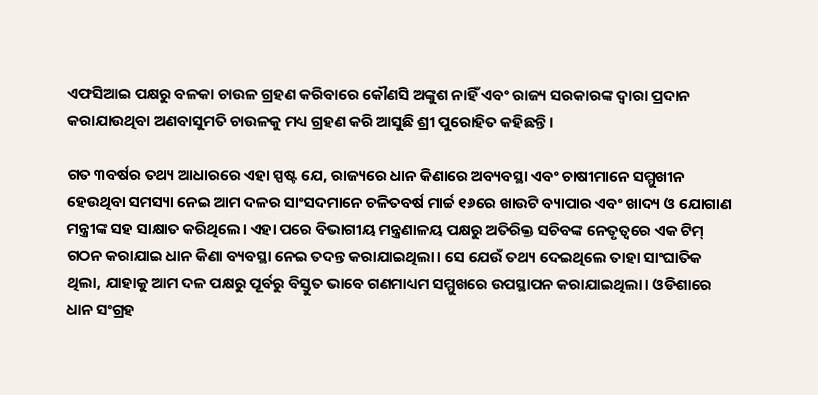ଏଫସିଆଇ ପକ୍ଷରୁ ବଳକା ଚାଉଳ ଗ୍ରହଣ କରିବାରେ କୌଣସି ଅଙ୍କୁଶ ନାହିଁ ଏବଂ ରାଜ୍ୟ ସରକାରଙ୍କ ଦ୍ୱାରା ପ୍ରଦାନ କରାଯାଉଥିବା ଅଣବାସୁମତି ଚାଉଳକୁ ମଧ୍ୟ ଗ୍ରହଣ କରି ଆସୁଛି ଶ୍ରୀ ପୁରୋହିତ କହିଛନ୍ତି।

ଗତ ୩ବର୍ଷର ତଥ୍ୟ ଆଧାରରେ ଏହା ସ୍ପଷ୍ଟ ଯେ, ରାଜ୍ୟରେ ଧାନ କିଣାରେ ଅବ୍ୟବସ୍ଥା ଏବଂ ଚାଷୀମାନେ ସମ୍ମୁଖୀନ ହେଉଥିବା ସମସ୍ୟା ନେଇ ଆମ ଦଳର ସାଂସଦମାନେ ଚଳିତବର୍ଷ ମାର୍ଚ୍ଚ ୧୬ରେ ଖାଉଟି ବ୍ୟାପାର ଏବଂ ଖାଦ୍ୟ ଓ ଯୋଗାଣ ମନ୍ତ୍ରୀଙ୍କ ସହ ସାକ୍ଷାତ କରିଥିଲେ। ଏହା ପରେ ବିଭାଗୀୟ ମନ୍ତ୍ରଣାଳୟ ପକ୍ଷରୁ ଅତିରିକ୍ତ ସଚିବଙ୍କ ନେତୃତ୍ୱରେ ଏକ ଟିମ୍ ଗଠନ କରାଯାଇ ଧାନ କିଣା ବ୍ୟବସ୍ଥା ନେଇ ତଦନ୍ତ କରାଯାଇଥିଲା। ସେ ଯେଉଁ ତଥ୍ୟ ଦେଇଥିଲେ ତାହା ସାଂଘାତିକ ଥିଲା, ଯାହାକୁ ଆମ ଦଳ ପକ୍ଷରୁ ପୂର୍ବରୁ ବିସ୍ତୁତ ଭାବେ ଗଣମାଧ୍ୟମ ସମ୍ମୁଖରେ ଉପସ୍ଥାପନ କରାଯାଇଥିଲା। ଓଡିଶାରେ ଧାନ ସଂଗ୍ରହ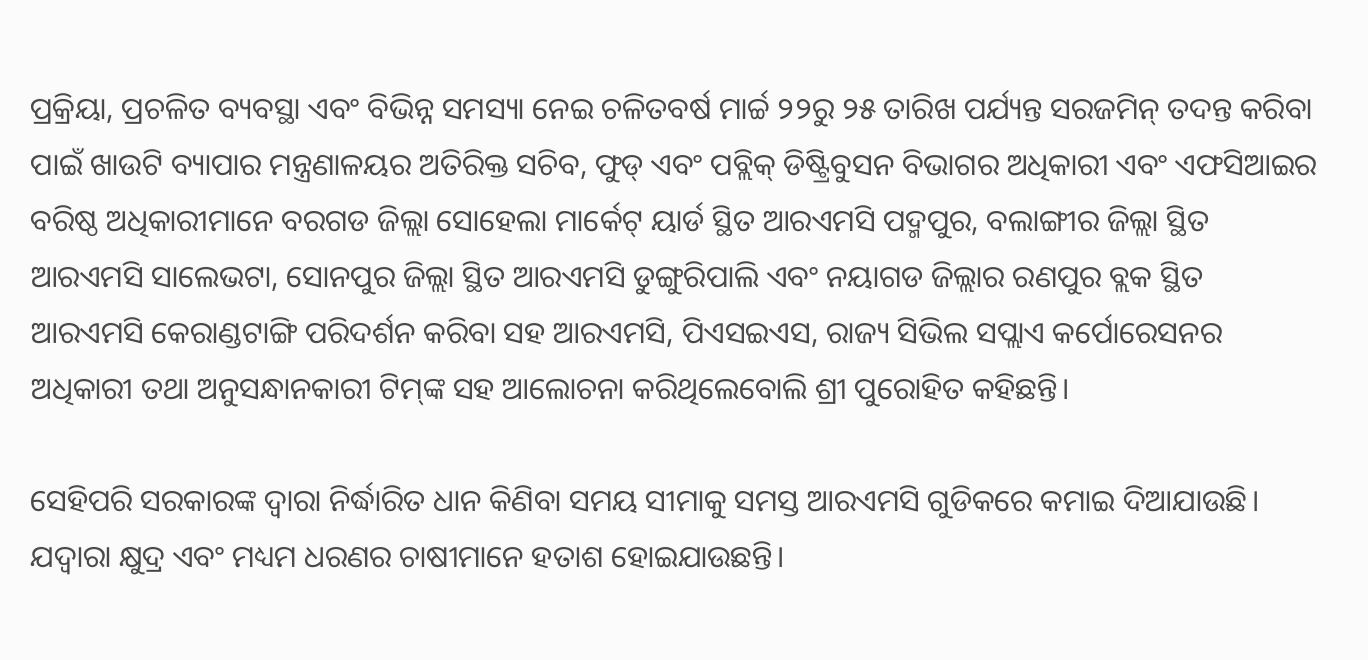ପ୍ରକ୍ରିୟା, ପ୍ରଚଳିତ ବ୍ୟବସ୍ଥା ଏବଂ ବିଭିନ୍ନ ସମସ୍ୟା ନେଇ ଚଳିତବର୍ଷ ମାର୍ଚ୍ଚ ୨୨ରୁ ୨୫ ତାରିଖ ପର୍ଯ୍ୟନ୍ତ ସରଜମିନ୍ ତଦନ୍ତ କରିବା ପାଇଁ ଖାଉଟି ବ୍ୟାପାର ମନ୍ତ୍ରଣାଳୟର ଅତିରିକ୍ତ ସଚିବ, ଫୁଡ୍ ଏବଂ ପବ୍ଲିକ୍ ଡିଷ୍ଟ୍ରିବୁସନ ବିଭାଗର ଅଧିକାରୀ ଏବଂ ଏଫସିଆଇର ବରିଷ୍ଠ ଅଧିକାରୀମାନେ ବରଗଡ ଜିଲ୍ଲା ସୋହେଲା ମାର୍କେଟ୍ ୟାର୍ଡ ସ୍ଥିତ ଆରଏମସି ପଦ୍ମପୁର, ବଲାଙ୍ଗୀର ଜିଲ୍ଲା ସ୍ଥିତ ଆରଏମସି ସାଲେଭଟା, ସୋନପୁର ଜିଲ୍ଲା ସ୍ଥିତ ଆରଏମସି ଡୁଙ୍ଗୁରିପାଲି ଏବଂ ନୟାଗଡ ଜିଲ୍ଲାର ରଣପୁର ବ୍ଲକ ସ୍ଥିତ ଆରଏମସି କେରାଣ୍ଡଟାଙ୍ଗି ପରିଦର୍ଶନ କରିବା ସହ ଆରଏମସି, ପିଏସଇଏସ, ରାଜ୍ୟ ସିଭିଲ ସପ୍ଲାଏ କର୍ପୋରେସନର ଅଧିକାରୀ ତଥା ଅନୁସନ୍ଧାନକାରୀ ଟିମ୍‌ଙ୍କ ସହ ଆଲୋଚନା କରିଥିଲେବୋଲି ଶ୍ରୀ ପୁରୋହିତ କହିଛନ୍ତି।

ସେହିପରି ସରକାରଙ୍କ ଦ୍ୱାରା ନିର୍ଦ୍ଧାରିତ ଧାନ କିଣିବା ସମୟ ସୀମାକୁ ସମସ୍ତ ଆରଏମସି ଗୁଡିକରେ କମାଇ ଦିଆଯାଉଛି। ଯଦ୍ୱାରା କ୍ଷୁଦ୍ର ଏବଂ ମଧ୍ୟମ ଧରଣର ଚାଷୀମାନେ ହତାଶ ହୋଇଯାଉଛନ୍ତି।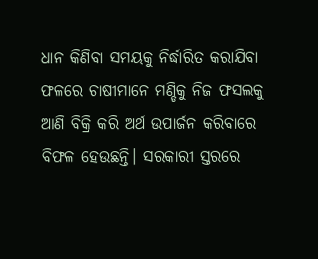ଧାନ କିଣିବା ସମୟକୁ ନିର୍ଦ୍ଧାରିତ କରାଯିବା ଫଳରେ ଚାଷୀମାନେ ମଣ୍ଡିକୁ ନିଜ ଫସଲକୁ ଆଣି ବିକ୍ରି କରି ଅର୍ଥ ଉପାର୍ଜନ କରିବାରେ ବିଫଳ ହେଉଛନ୍ତି। ସରକାରୀ ସ୍ତରରେ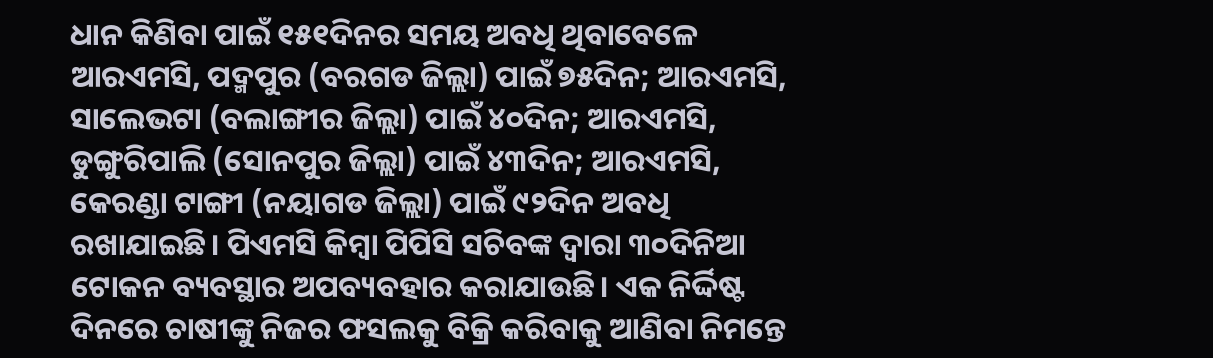ଧାନ କିଣିବା ପାଇଁ ୧୫୧ଦିନର ସମୟ ଅବଧି ଥିବାବେଳେ ଆରଏମସି, ପଦ୍ମପୁର (ବରଗଡ ଜିଲ୍ଲା) ପାଇଁ ୭୫ଦିନ; ଆରଏମସି, ସାଲେଭଟା (ବଲାଙ୍ଗୀର ଜିଲ୍ଲା) ପାଇଁ ୪୦ଦିନ; ଆରଏମସି, ଡୁଙ୍ଗୁରିପାଲି (ସୋନପୁର ଜିଲ୍ଲା) ପାଇଁ ୪୩ଦିନ; ଆରଏମସି, କେରଣ୍ଡା ଟାଙ୍ଗୀ (ନୟାଗଡ ଜିଲ୍ଲା) ପାଇଁ ୯୨ଦିନ ଅବଧି ରଖାଯାଇଛି। ପିଏମସି କିମ୍ବା ପିପିସି ସଚିବଙ୍କ ଦ୍ୱାରା ୩୦ଦିନିଆ ଟୋକନ ବ୍ୟବସ୍ଥାର ଅପବ୍ୟବହାର କରାଯାଉଛି। ଏକ ନିର୍ଦ୍ଦିଷ୍ଟ ଦିନରେ ଚାଷୀଙ୍କୁ ନିଜର ଫସଲକୁ ବିକ୍ରି କରିବାକୁ ଆଣିବା ନିମନ୍ତେ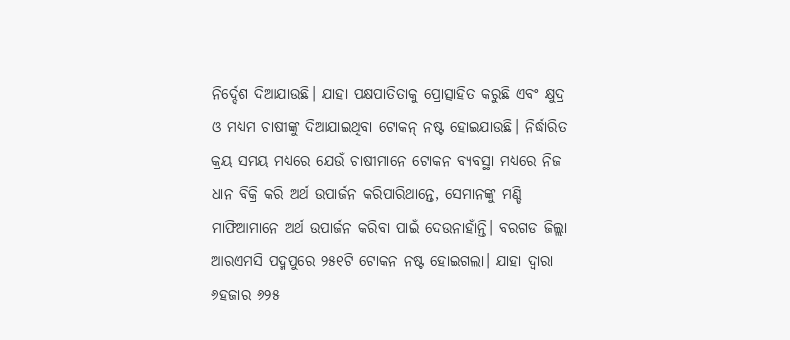ନିର୍ଦ୍ଦେଶ ଦିଆଯାଉଛି। ଯାହା ପକ୍ଷପାତିତାକୁ ପ୍ରୋତ୍ସାହିତ କରୁଛି ଏବଂ କ୍ଷୁଦ୍ର ଓ ମଧ୍ୟମ ଚାଷୀଙ୍କୁ ଦିଆଯାଇଥିବା ଟୋକନ୍ ନଷ୍ଟ ହୋଇଯାଉଛି। ନିର୍ଦ୍ଧାରିତ କ୍ରୟ ସମୟ ମଧ୍ୟରେ ଯେଉଁ ଚାଷୀମାନେ ଟୋକନ ବ୍ୟବସ୍ଥା ମଧ୍ୟରେ ନିଜ ଧାନ ବିକ୍ରି କରି ଅର୍ଥ ଉପାର୍ଜନ କରିପାରିଥାନ୍ତେ, ସେମାନଙ୍କୁ ମଣ୍ଡି ମାଫିଆମାନେ ଅର୍ଥ ଉପାର୍ଜନ କରିବା ପାଇଁ ଦେଉନାହାଁନ୍ତି। ବରଗଡ ଜିଲ୍ଲା ଆରଏମସି ପଦ୍ମପୁରେ ୨୫୧ଟି ଟୋକନ ନଷ୍ଟ ହୋଇଗଲା। ଯାହା ଦ୍ୱାରା ୬ହଜାର ୬୨୫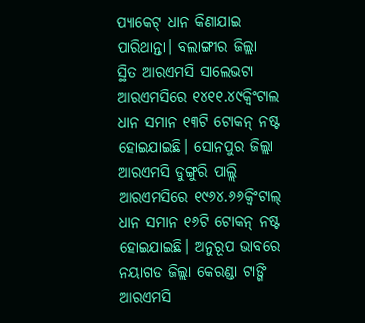ପ୍ୟାକେଟ୍ ଧାନ କିଣାଯାଇ ପାରିଥାନ୍ତା। ବଲାଙ୍ଗୀର ଜିଲ୍ଲା ସ୍ଥିତ ଆରଏମସି ସାଲେଭଟା ଆରଏମସିରେ ୧୪୧୧.୪୯କ୍ୱିଂଟାଲ ଧାନ ସମାନ ୧୩ଟି ଟୋକନ୍ ନଷ୍ଟ ହୋଇଯାଇଛି। ସୋନପୁର ଜିଲ୍ଲା ଆରଏମସି ଡୁଙ୍ଗୁରି ପାଲ୍ଲି ଆରଏମସିରେ ୧୯୬୪.୬୬କ୍ୱିଂଟାଲ୍ ଧାନ ସମାନ ୧୬ଟି ଟୋକନ୍ ନଷ୍ଟ ହୋଇଯାଇଛି। ଅନୁରୂପ ଭାବରେ ନୟାଗଡ ଜିଲ୍ଲା କେରଣ୍ଡା ଟାଙ୍ଗି ଆରଏମସି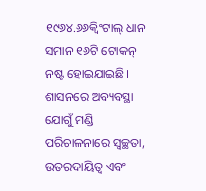୧୯୬୪.୬୬କ୍ୱିଂଟାଲ୍ ଧାନ ସମାନ ୧୬ଟି ଟୋକନ୍ ନଷ୍ଟ ହୋଇଯାଇଛି। ଶାସନରେ ଅବ୍ୟବସ୍ଥା ଯୋଗୁଁ ମଣ୍ଡି ପରିଚାଳନାରେ ସ୍ୱଚ୍ଛତା, ଉତରଦାୟିତ୍ୱ ଏବଂ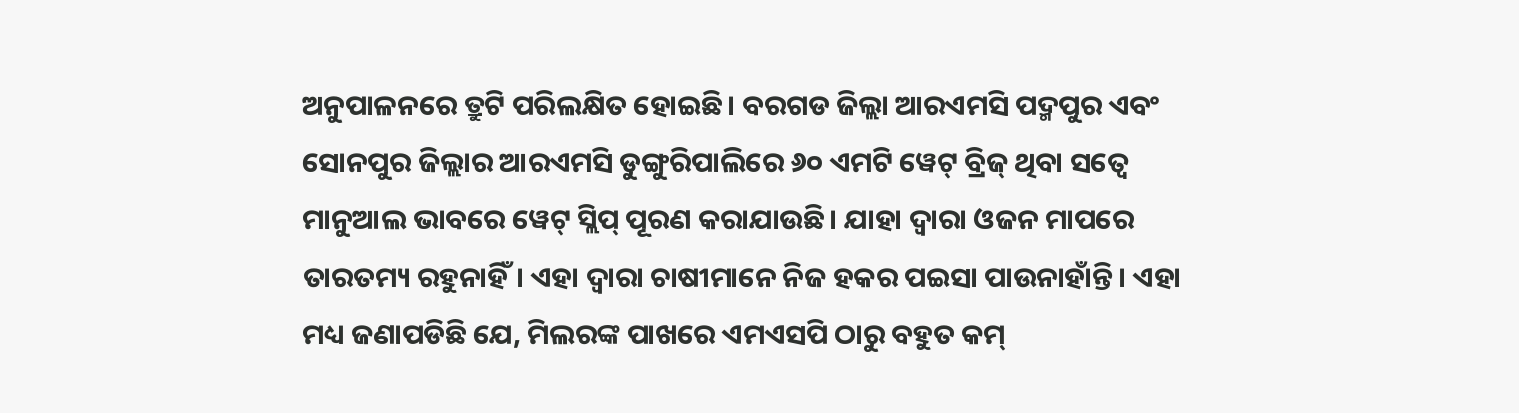ଅନୁପାଳନରେ ତ୍ରୁଟି ପରିଲକ୍ଷିତ ହୋଇଛି। ବରଗଡ ଜିଲ୍ଲା ଆରଏମସି ପଦ୍ମପୁର ଏବଂ ସୋନପୁର ଜିଲ୍ଲାର ଆରଏମସି ଡୁଙ୍ଗୁରିପାଲିରେ ୬୦ ଏମଟି ୱେଟ୍ ବ୍ରିଜ୍ ଥିବା ସତ୍ୱେ ମାନୁଆଲ ଭାବରେ ୱେଟ୍ ସ୍ଲିପ୍ ପୂରଣ କରାଯାଉଛି। ଯାହା ଦ୍ୱାରା ଓଜନ ମାପରେ ତାରତମ୍ୟ ରହୁନାହିଁ। ଏହା ଦ୍ୱାରା ଚାଷୀମାନେ ନିଜ ହକର ପଇସା ପାଉନାହାଁନ୍ତି। ଏହା ମଧ୍ୟ ଜଣାପଡିଛି ଯେ, ମିଲରଙ୍କ ପାଖରେ ଏମଏସପି ଠାରୁ ବହୁତ କମ୍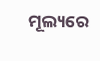ମୂଲ୍ୟରେ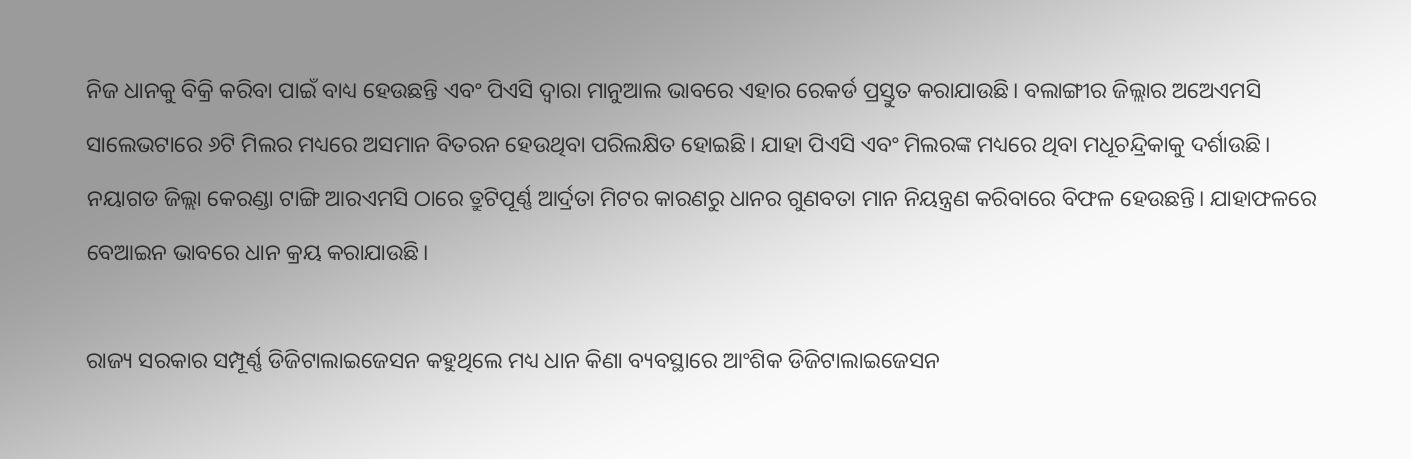ନିଜ ଧାନକୁ ବିକ୍ରି କରିବା ପାଇଁ ବାଧ୍ୟ ହେଉଛନ୍ତି ଏବଂ ପିଏସି ଦ୍ୱାରା ମାନୁଆଲ ଭାବରେ ଏହାର ରେକର୍ଡ ପ୍ରସ୍ତୁତ କରାଯାଉଛି। ବଲାଙ୍ଗୀର ଜିଲ୍ଲାର ଅଅେଏମସି ସାଲେଭଟାରେ ୬ଟି ମିଲର ମଧ୍ୟରେ ଅସମାନ ବିତରନ ହେଉଥିବା ପରିଲକ୍ଷିତ ହୋଇଛି। ଯାହା ପିଏସି ଏବଂ ମିଲରଙ୍କ ମଧ୍ୟରେ ଥିବା ମଧୂଚନ୍ଦ୍ରିକାକୁ ଦର୍ଶାଉଛି। ନୟାଗଡ ଜିଲ୍ଲା କେରଣ୍ଡା ଟାଙ୍ଗି ଆରଏମସି ଠାରେ ତ୍ରୁଟିପୂର୍ଣ୍ଣ ଆର୍ଦ୍ରତା ମିଟର କାରଣରୁ ଧାନର ଗୁଣବତା ମାନ ନିୟନ୍ତ୍ରଣ କରିବାରେ ବିଫଳ ହେଉଛନ୍ତି। ଯାହାଫଳରେ ବେଆଇନ ଭାବରେ ଧାନ କ୍ରୟ କରାଯାଉଛି।

ରାଜ୍ୟ ସରକାର ସମ୍ପୂର୍ଣ୍ଣ ଡିଜିଟାଲାଇଜେସନ କହୁଥିଲେ ମଧ୍ୟ ଧାନ କିଣା ବ୍ୟବସ୍ଥାରେ ଆଂଶିକ ଡିଜିଟାଲାଇଜେସନ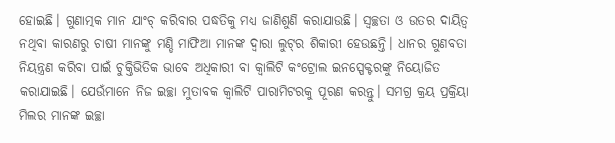ହୋଇଛି। ଗୁଣାତ୍ମକ ମାନ ଯାଂଚ୍ କରିବାର ପଦ୍ଧତିକୁ ମଧ୍ୟ ଜାଣିଶୁଣି କରାଯାଉଛି। ସ୍ୱଚ୍ଛତା ଓ ଉତର ଦାୟିତ୍ୱ ନଥିବା କାରଣରୁ ଚାଷୀ ମାନଙ୍କୁ ମଣ୍ଡି ମାଫିଆ ମାନଙ୍କ ଦ୍ୱାରା ଲୁଟ୍‌ର ଶିକାରୀ ହେଉଛନ୍ତି। ଧାନର ଗୁଣବତା ନିୟନ୍ତ୍ରଣ କରିବା ପାଇଁ ଚୁକ୍ତିଭିତିକ ଭାବେ ଅଧିକାରୀ ବା କ୍ୱାଲିଟି କଂଟ୍ରୋଲ ଇନସ୍ପେକ୍ଟରଙ୍କୁ ନିୟୋଜିତ କରାଯାଇଛି। ଯେଉଁମାନେ ନିଜ ଇଚ୍ଛା ମୁତାବକ କ୍ୱାଲିଟି ପାରାମିଟରକୁ ପୂରଣ କରନ୍ତୁ। ସମଗ୍ର କ୍ରୟ ପ୍ରକ୍ରିୟା ମିଲର ମାନଙ୍କ ଇଚ୍ଛା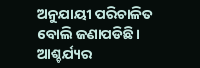ଅନୁଯାୟୀ ପରିଚାଳିତ ବୋଲି ଜଣାପଡିଛି। ଆଶ୍ଚର୍ଯ୍ୟର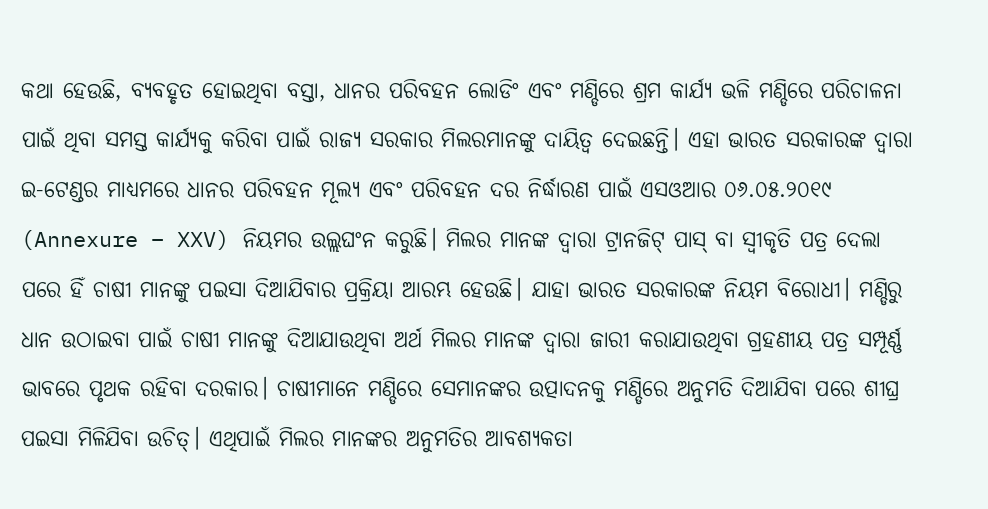କଥା ହେଉଛି, ବ୍ୟବହୃତ ହୋଇଥିବା ବସ୍ତା, ଧାନର ପରିବହନ ଲୋଡିଂ ଏବଂ ମଣ୍ଡିରେ ଶ୍ରମ କାର୍ଯ୍ୟ ଭଳି ମଣ୍ଡିରେ ପରିଚାଳନା ପାଇଁ ଥିବା ସମସ୍ତ କାର୍ଯ୍ୟକୁ କରିବା ପାଇଁ ରାଜ୍ୟ ସରକାର ମିଲରମାନଙ୍କୁ ଦାୟିତ୍ୱ ଦେଇଛନ୍ତି। ଏହା ଭାରତ ସରକାରଙ୍କ ଦ୍ୱାରା ଇ-ଟେଣ୍ଡର ମାଧ୍ୟମରେ ଧାନର ପରିବହନ ମୂଲ୍ୟ ଏବଂ ପରିବହନ ଦର ନିର୍ଦ୍ଧାରଣ ପାଇଁ ଏସଓଆର ୦୬.୦୫.୨୦୧୯ (Annexure – XXV) ନିୟମର ଉଲ୍ଲଘଂନ କରୁଛି। ମିଲର ମାନଙ୍କ ଦ୍ୱାରା ଟ୍ରାନଜିଟ୍ ପାସ୍ ବା ସ୍ୱୀକୃତି ପତ୍ର ଦେଲା ପରେ ହିଁ ଚାଷୀ ମାନଙ୍କୁ ପଇସା ଦିଆଯିବାର ପ୍ରକ୍ରିୟା ଆରମ୍ଭ ହେଉଛି। ଯାହା ଭାରତ ସରକାରଙ୍କ ନିୟମ ବିରୋଧୀ। ମଣ୍ଡିରୁ ଧାନ ଉଠାଇବା ପାଇଁ ଚାଷୀ ମାନଙ୍କୁ ଦିଆଯାଉଥିବା ଅର୍ଥ ମିଲର ମାନଙ୍କ ଦ୍ୱାରା ଜାରୀ କରାଯାଉଥିବା ଗ୍ରହଣୀୟ ପତ୍ର ସମ୍ପୂର୍ଣ୍ଣ ଭାବରେ ପୃଥକ ରହିବା ଦରକାର। ଚାଷୀମାନେ ମଣ୍ଡିରେ ସେମାନଙ୍କର ଉତ୍ପାଦନକୁ ମଣ୍ଡିରେ ଅନୁମତି ଦିଆଯିବା ପରେ ଶୀଘ୍ର ପଇସା ମିଳିଯିବା ଉଚିତ୍। ଏଥିପାଇଁ ମିଲର ମାନଙ୍କର ଅନୁମତିର ଆବଶ୍ୟକତା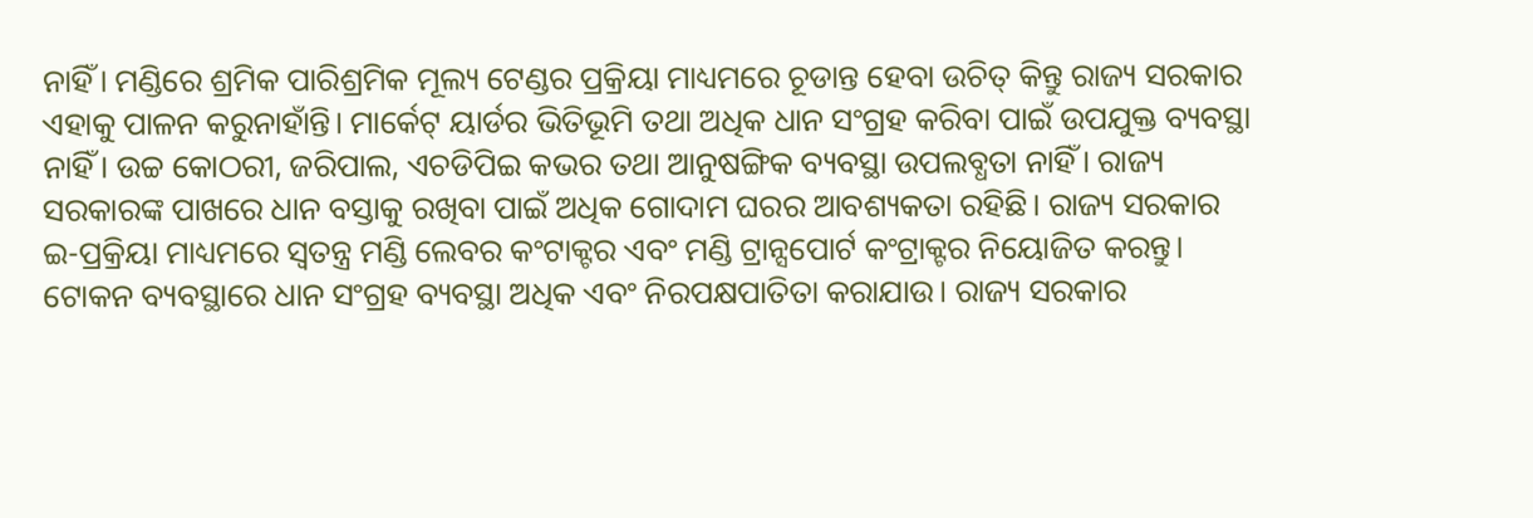ନାହିଁ। ମଣ୍ଡିରେ ଶ୍ରମିକ ପାରିଶ୍ରମିକ ମୂଲ୍ୟ ଟେଣ୍ଡର ପ୍ରକ୍ରିୟା ମାଧ୍ୟମରେ ଚୂଡାନ୍ତ ହେବା ଉଚିତ୍ କିନ୍ତୁ ରାଜ୍ୟ ସରକାର ଏହାକୁ ପାଳନ କରୁନାହାଁନ୍ତି। ମାର୍କେଟ୍ ୟାର୍ଡର ଭିତିଭୂମି ତଥା ଅଧିକ ଧାନ ସଂଗ୍ରହ କରିବା ପାଇଁ ଉପଯୁକ୍ତ ବ୍ୟବସ୍ଥା ନାହିଁ। ଉଚ୍ଚ କୋଠରୀ, ଜରିପାଲ, ଏଚଡିପିଇ କଭର ତଥା ଆନୁଷଙ୍ଗିକ ବ୍ୟବସ୍ଥା ଉପଲବ୍ଧତା ନାହିଁ। ରାଜ୍ୟ ସରକାରଙ୍କ ପାଖରେ ଧାନ ବସ୍ତାକୁ ରଖିବା ପାଇଁ ଅଧିକ ଗୋଦାମ ଘରର ଆବଶ୍ୟକତା ରହିଛି। ରାଜ୍ୟ ସରକାର ଇ-ପ୍ରକ୍ରିୟା ମାଧ୍ୟମରେ ସ୍ୱତନ୍ତ୍ର ମଣ୍ଡି ଲେବର କଂଟାକ୍ଟର ଏବଂ ମଣ୍ଡି ଟ୍ରାନ୍ସପୋର୍ଟ କଂଟ୍ରାକ୍ଟର ନିୟୋଜିତ କରନ୍ତୁ। ଟୋକନ ବ୍ୟବସ୍ଥାରେ ଧାନ ସଂଗ୍ରହ ବ୍ୟବସ୍ଥା ଅଧିକ ଏବଂ ନିରପକ୍ଷପାତିତା କରାଯାଉ। ରାଜ୍ୟ ସରକାର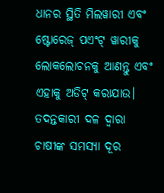ଧାନର ସ୍ଥିତି ମିଲୱାରୀ ଏବଂ ଷ୍ଟୋରେଜ୍ ପଏଂଟ୍ ୱାରୀକୁ ଲୋକଲୋଚନକୁ ଆଣନ୍ତୁ ଏବଂ ଏହାକୁ ଅଡିଟ୍ କରାଯାଉ। ତଦନ୍ତକାରୀ ଦଳ ଦ୍ୱାରା ଚାଷୀଙ୍କ ସମସ୍ୟା ଦୂର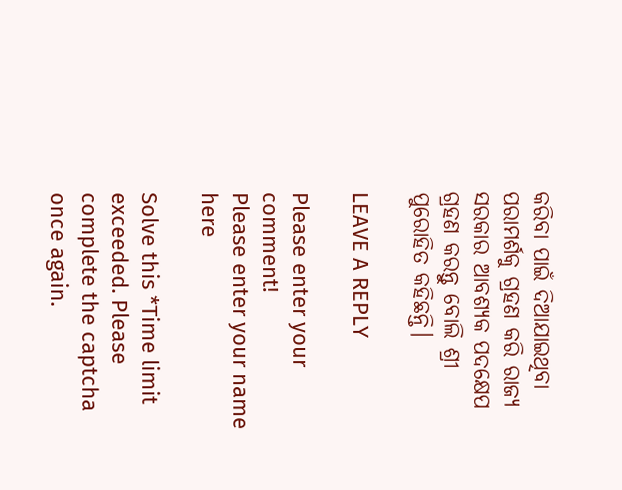କରିବା ପାଇଁ ଦିଆଯାଇଥିବା ପରାମର୍ଶକୁ ଗ୍ରହଣ କରି ରାଜ୍ୟ ସରକାର ଆବଶ୍ୟକ ପଦକ୍ଷେପ ଗ୍ରହଣ କରନ୍ତୁ ବୋଲି ଶ୍ରୀ ପୁରୋହିତ କହିଛନ୍ତି।

LEAVE A REPLY

Please enter your comment!
Please enter your name here

Solve this *Time limit exceeded. Please complete the captcha once again.